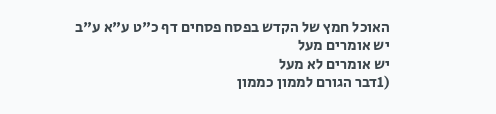האוכל חמץ של הקדש בפסח פסחים דף כ"ט ע"א ע"ב
יש אומרים מעל
יש אומרים לא מעל
(1דבר הגורם לממון כממון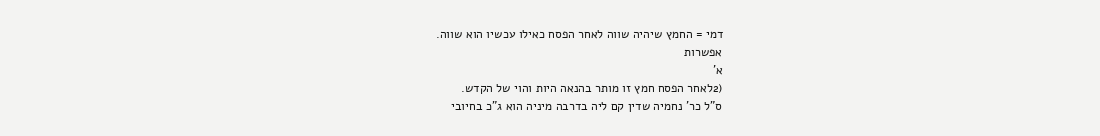דמי = החמץ שיהיה שווה לאחר הפסח כאילו עכשיו הוא שווה.
אפשרות
א'
(2לאחר הפסח חמץ זו מותר בהנאה היות והוי של הקדש.
ס"ל כר' נחמיה שדין קם ליה בדרבה מיניה הוא ג"כ בחיובי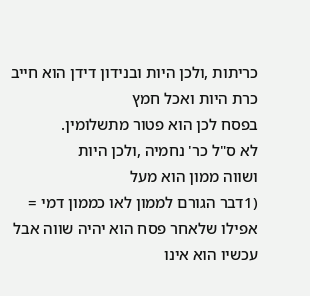כריתות ,ולכן היות ובנידון דידן הוא חייב כרת היות ואכל חמץ
בפסח לכן הוא פטור מתשלומין.
לא ס"ל כר' נחמיה ,ולכן היות
ושווה ממון הוא מעל
(1דבר הגורם לממון לאו כממון דמי = אפילו שלאחר פסח הוא יהיה שווה אבל עכשיו הוא אינו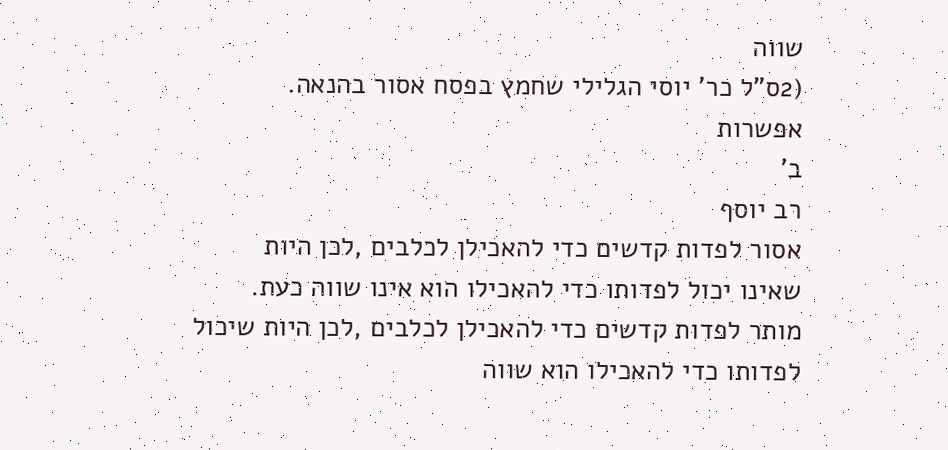שווה
(2ס"ל כר' יוסי הגלילי שחמץ בפסח אסור בהנאה.
אפשרות
ב'
רב יוסף
אסור לפדות קדשים כדי להאכילן לכלבים ,לכן היות
שאינו יכול לפדותו כדי להאכילו הוא אינו שווה כעת.
מותר לפדות קדשים כדי להאכילן לכלבים ,לכן היות שיכול
לפדותו כדי להאכילו הוא שווה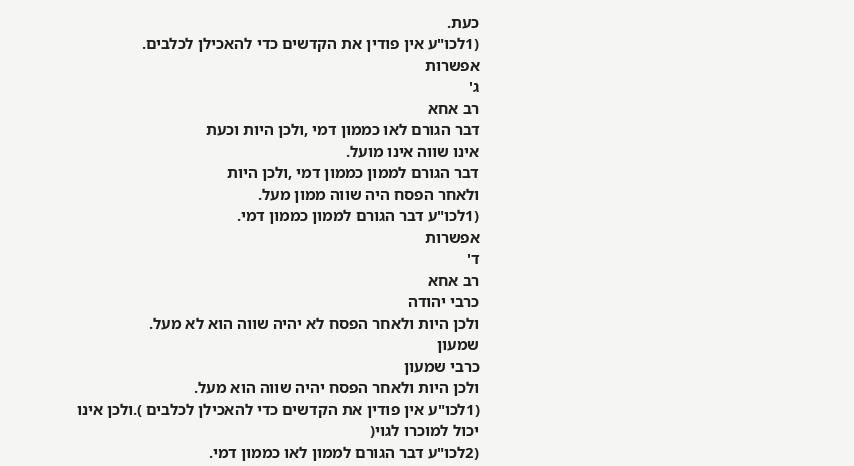כעת.
(1לכו"ע אין פודין את הקדשים כדי להאכילן לכלבים.
אפשרות
ג'
רב אחא
דבר הגורם לאו כממון דמי ,ולכן היות וכעת
אינו שווה אינו מועל.
דבר הגורם לממון כממון דמי ,ולכן היות
ולאחר הפסח היה שווה ממון מעל.
(1לכו"ע דבר הגורם לממון כממון דמי.
אפשרות
ד'
רב אחא
כרבי יהודה
ולכן היות ולאחר הפסח לא יהיה שווה הוא לא מעל.
שמעון
כרבי שמעון
ולכן היות ולאחר הפסח יהיה שווה הוא מעל.
(1לכו"ע אין פודין את הקדשים כדי להאכילן לכלבים ).ולכן אינו יכול למוכרו לגוי(
(2לכו"ע דבר הגורם לממון לאו כממון דמי.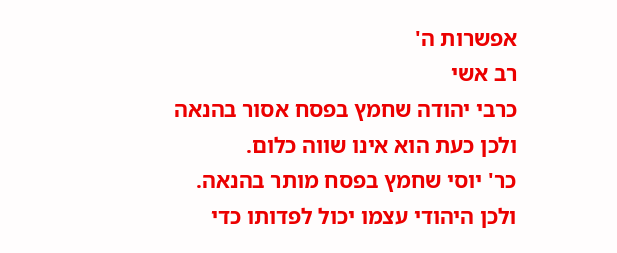אפשרות ה'
רב אשי
כרבי יהודה שחמץ בפסח אסור בהנאה
ולכן כעת הוא אינו שווה כלום.
כר' יוסי שחמץ בפסח מותר בהנאה.
ולכן היהודי עצמו יכול לפדותו כדי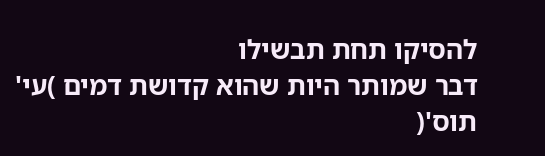להסיקו תחת תבשילו
דבר שמותר היות שהוא קדושת דמים )עי' תוס'(